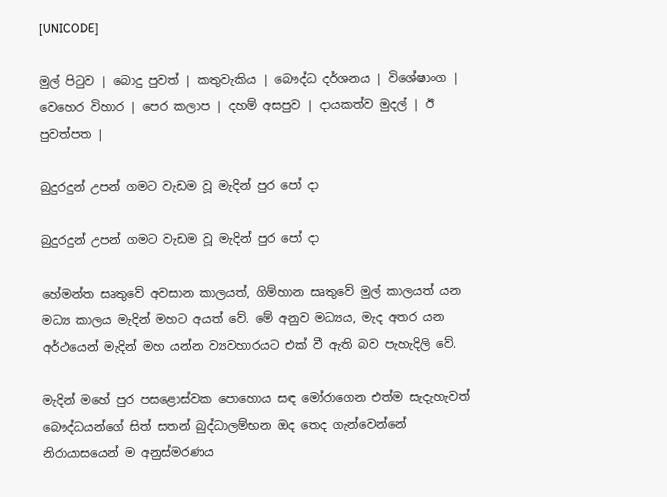[UNICODE]

මුල් පිටුව | බොදු පුවත් | කතුවැකිය | බෞද්ධ දර්ශනය | විශේෂාංග | වෙහෙර විහාර | පෙර කලාප | දහම් අසපුව | දායකත්ව මුදල් | ඊ පුවත්පත |

බුදුරදුන් උපන් ගමට වැඩම වූ මැදින් පුර පෝ දා

බුදුරදුන් උපන් ගමට වැඩම වූ මැදින් පුර පෝ දා

හේමන්ත සෘතුවේ අවසාන කාලයත්, ගිම්හාන සෘතුවේ මුල් කාලයත් යන මධ්‍ය කාලය මැදින් මහට අයත් වේ. මේ අනුව මධ්‍යය, මැද අතර යන අර්ථයෙන් මැදින් මහ යන්න ව්‍යවහාරයට එක් වී ඇති බව පැහැදිලි වේ.

මැදින් මහේ පුර පසළොස්වක පොහොය සඳ මෝරාගෙන එත්ම සැදැහැවත් බෞද්ධයන්ගේ සිත් සතන් බුද්ධාලම්භන ඔද තෙද ගැන්වෙන්නේ නිරායාසයෙන් ම අනුස්මරණය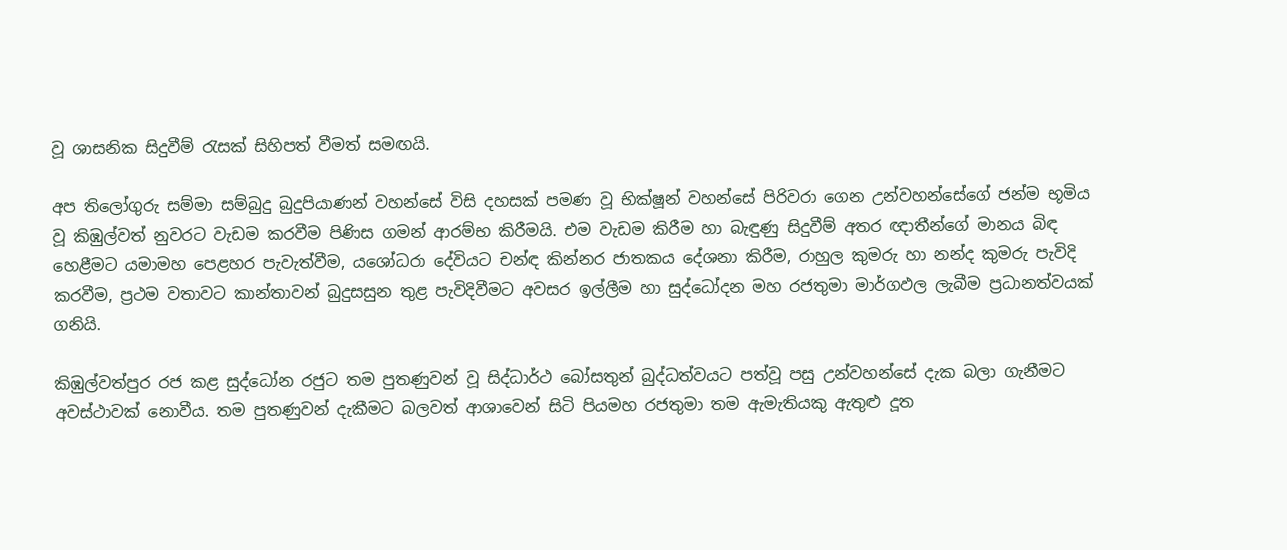වූ ශාසනික සිදුවීම් රැසක් සිහිපත් වීමත් සමඟයි.

අප තිලෝගුරු සම්මා සම්බුදු බුදුපියාණන් වහන්සේ විසි දහසක් පමණ වූ භික්ෂූන් වහන්සේ පිරිවරා ගෙන උන්වහන්සේගේ ජන්ම භූමිය වූ කිඹුල්වත් නුවරට වැඩම කරවීම පිණිස ගමන් ආරම්භ කිරීමයි. එම වැඩම කිරීම හා බැඳුණු සිදුවීම් අතර ඥාතීන්ගේ මානය බිඳ හෙළීමට යමාමහ පෙළහර පැවැත්වීම, යශෝධරා දේවියට චන්ඳ කින්නර ජාතකය දේශනා කිරීම, රාහුල කුමරු හා නන්ද කුමරු පැවිදි කරවීම, ප්‍රථම වතාවට කාන්තාවන් බුදුසසුන තුළ පැවිදිවීමට අවසර ඉල්ලීම හා සුද්ධෝදන මහ රජතුමා මාර්ගඵල ලැබීම ප්‍රධානත්වයක් ගනියි.

කිඹුල්වත්පුර රජ කළ සුද්ධෝන රජුට තම පුතණුවන් වූ සිද්ධාර්ථ බෝසතුන් බුද්ධත්වයට පත්වූ පසු උන්වහන්සේ දැක බලා ගැනීමට අවස්ථාවක් නොවීය. තම පුතණුවන් දැකීමට බලවත් ආශාවෙන් සිටි පියමහ රජතුමා තම ඇමැතියකු ඇතුළු දූත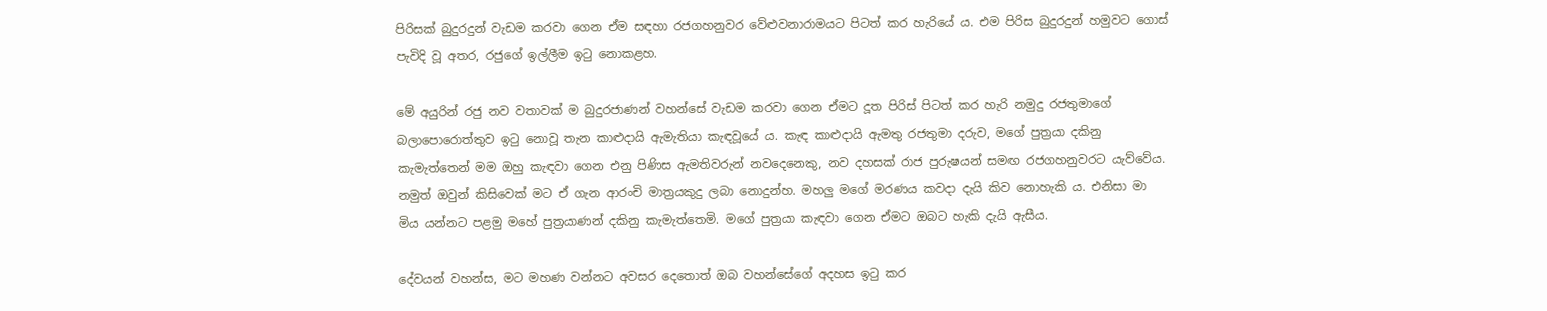පිරිසක් බුදුරදුන් වැඩම කරවා ගෙන ඒම සඳහා රජගහනුවර වේළුවනාරාමයට පිටත් කර හැරියේ ය. එම පිරිස බුදුරදුන් හමුවට ගොස් පැවිදි වූ අතර, රජුගේ ඉල්ලීම ඉටු නොකළහ.

මේ අයුරින් රජු නව වතාවක් ම බුදුරජාණන් වහන්සේ වැඩම කරවා ගෙන ඒමට දූත පිරිස් පිටත් කර හැරි නමුදු රජතුමාගේ බලාපොරොත්තුව ඉටු නොවූ තැන කාළුදායි ඇමැතියා කැඳවූයේ ය. කැඳ කාළුදායි ඇමතු රජතුමා දරුව, මගේ පුත්‍රයා දකිනු කැමැත්තෙන් මම ඔහු කැඳවා ගෙන එනු පිණිස ඇමතිවරුන් නවදෙනෙකු, නව දහසක් රාජ පුරුෂයන් සමඟ රජගහනුවරට යැව්වේය. නමුත් ඔවුන් කිසිවෙක් මට ඒ ගැන ආරංචි මාත්‍රයකුදු ලබා නොදුන්හ. මහලු මගේ මරණය කවදා දැයි කිව නොහැකි ය. එනිසා මා මිය යන්නට පළමු මහේ පුත්‍රයාණන් දකිනු කැමැත්තෙමි. මගේ පුත්‍රයා කැඳවා ගෙන ඒමට ඔබට හැකි දැයි ඇසීය.

දේවයන් වහන්ස, මට මහණ වන්නට අවසර දෙතොත් ඔබ වහන්සේගේ අදහස ඉටු කර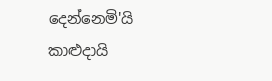දෙන්නෙමි'යි කාළුදායි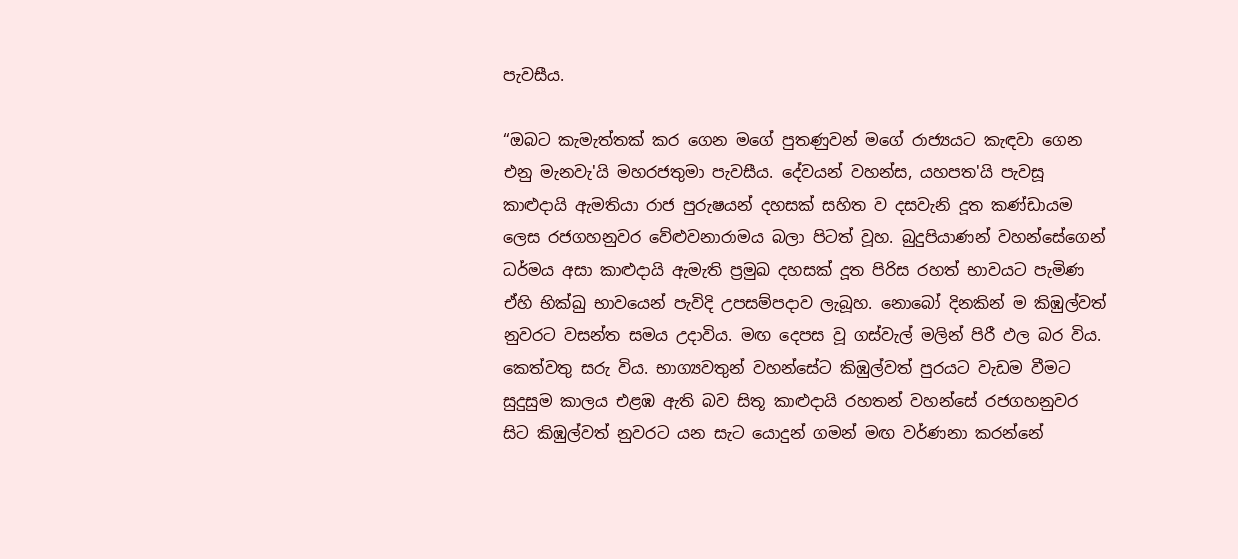පැවසීය.

“ඔබට කැමැත්තක් කර ගෙන මගේ පුතණුවන් මගේ රාජ්‍යයට කැඳවා ගෙන එනු මැනවැ'යි මහරජතුමා පැවසීය. දේවයන් වහන්ස, යහපත'යි පැවසූ කාළුදායි ඇමතියා රාජ පුරුෂයන් දහසක් සහිත ව දසවැනි දූත කණ්ඩායම ලෙස රජගහනුවර වේළුවනාරාමය බලා පිටත් වූහ. බුදුපියාණන් වහන්සේගෙන් ධර්මය අසා කාළුදායි ඇමැති ප්‍රමුඛ දහසක් දූත පිරිස රහත් භාවයට පැමිණ ඒහි භික්ඛු භාවයෙන් පැවිදි උපසම්පදාව ලැබූහ. නොබෝ දිනකින් ම කිඹුල්වත් නුවරට වසන්ත සමය උදාවිය. මඟ දෙපස වූ ගස්වැල් මලින් පිරී ඵල බර විය. කෙත්වතු සරු විය. භාග්‍යවතුන් වහන්සේට කිඹුල්වත් පුරයට වැඩම වීමට සුදුසුම කාලය එළඹ ඇති බව සිතූ කාළුදායි රහතන් වහන්සේ රජගහනුවර සිට කිඹුල්වත් නුවරට යන සැට යොදුන් ගමන් මඟ වර්ණනා කරන්නේ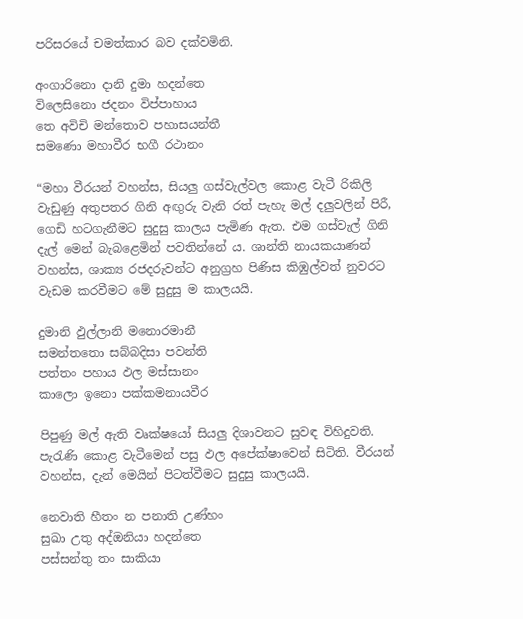පරිසරයේ චමත්කාර බව දක්වමිනි.

අංගාරිනො දානි දුමා හදන්තෙ
විලෙසිනො ජදනං විප්පාහාය
තෙ අවිචි මන්තොව පහාසයන්තී
සමණො මහාවීර භගී රථානං

“මහා වීරයන් වහන්ස, සියලු ගස්වැල්වල කොළ වැටී රිකිලි වැඩුණු අතුපතර ගිනි අඟුරු වැනි රත් පැහැ මල් දලුවලින් පිරී, ගෙඩි හටගැනීමට සුදුසු කාලය පැමිණ ඇත. එම ගස්වැල් ගිනි දැල් මෙන් බැබළෙමින් පවතින්නේ ය. ශාන්ති නායකයාණන් වහන්ස, ශාක්‍ය රජදරුවන්ට අනුග්‍රහ පිණිස කිඹුල්වත් නුවරට වැඩම කරවීමට මේ සුදුසු ම කාලයයි.

දුමානි ඵුල්ලානි මනොරමානී
සමන්තතො සබ්බදිසා පවන්ති
පත්තං පහාය ඵල මස්සානං
කාලො ඉනො පක්කමනායවීර

පිපුණු මල් ඇති වෘක්ෂයෝ සියලු දිශාවනට සුවඳ විහිදුවති. පැරැණි කොළ වැටීමෙන් පසු ඵල අපේක්ෂාවෙන් සිටිති. වීරයන් වහන්ස, දැන් මෙයින් පිටත්වීමට සුදුසු කාලයයි.

නෙවාති හීතං න පනාති උණ්හං
සුඛා උතු අද්ඔනියා හදන්තෙ
පස්සන්තු තං සාකියා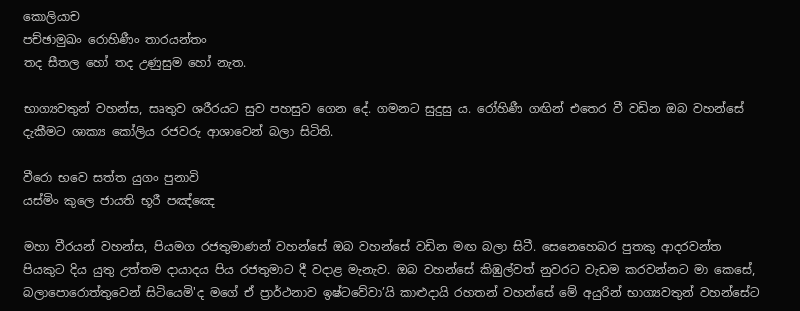කොලියාච
පච්ඡාමුඛං රොහිණීං තාරයන්තං
තද සීතල හෝ තද උණුසුම හෝ නැත.

භාග්‍යවතුන් වහන්ස, සෘතුව ශරීරයට සුව පහසුව ගෙන දේ. ගමනට සුදුසු ය. රෝහිණී ගඟින් එතෙර වී වඩින ඔබ වහන්සේ දැකීමට ශාක්‍ය කෝලිය රජවරු ආශාවෙන් බලා සිටිති.

වීරො භවෙ සත්ත යුගං පුනාවි
යස්මිං කුලෙ ජායති භූරී පඤ්ඤෙ

මහා වීරයන් වහන්ස, පියමග රජතුමාණන් වහන්සේ ඔබ වහන්සේ වඩින මඟ බලා සිටී. සෙනෙහෙබර පුතකු ආදරවන්ත පියකුට දිය යුතු උත්තම දායාදය පිය රජතුමාට දී වදාළ මැනැව. ඔබ වහන්සේ කිඹුල්වත් නුවරට වැඩම කරවන්නට මා කෙසේ, බලාපොරොත්තුවෙන් සිටියෙමි'ද මගේ ඒ ප්‍රාර්ථනාව ඉෂ්ටවේවා’යි කාළුදායි රහතන් වහන්සේ මේ අයුරින් භාග්‍යවතුන් වහන්සේට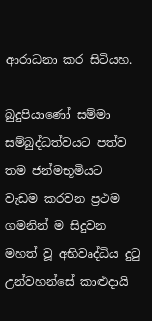ආරාධනා කර සිටියහ.

බුදුපියාණෝ සම්මා සම්බුද්ධත්වයට පත්ව තම ජන්මභූමියට වැඩම කරවන ප්‍රථම ගමනින් ම සිදුවන මහත් වූ අභිවෘද්ධිය දුටු උන්වහන්සේ කාළුදායි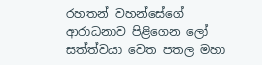රහතන් වහන්සේගේ ආරාධනාව පිළිගෙන ලෝ සත්ත්වයා වෙත පතල මහා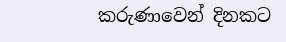කරුණාවෙන් දිනකට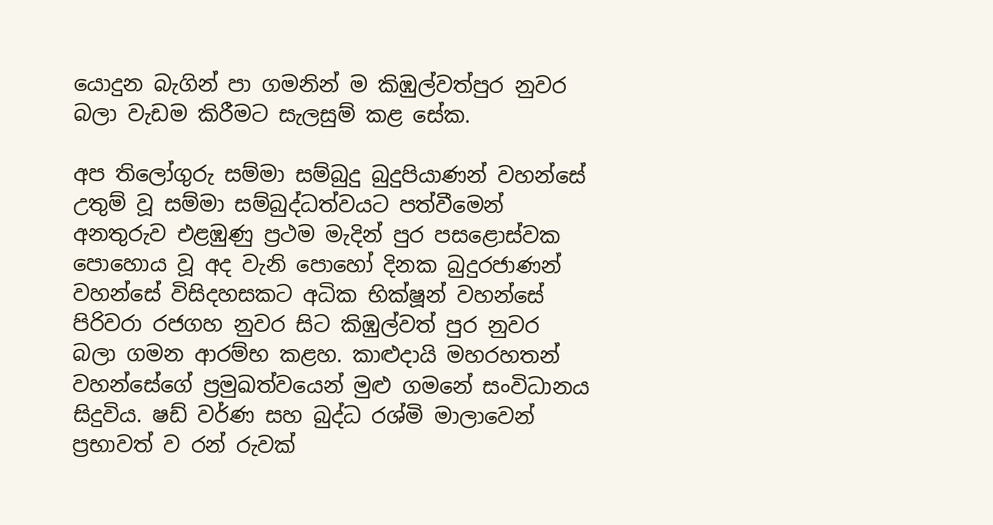යොදුන බැගින් පා ගමනින් ම කිඹුල්වත්පුර නුවර බලා වැඩම කිරීමට සැලසුම් කළ සේක.

අප තිලෝගුරු සම්මා සම්බුදු බුදුපියාණන් වහන්සේ උතුම් වූ සම්මා සම්බුද්ධත්වයට පත්වීමෙන් අනතුරුව එළඹුණු ප්‍රථම මැදින් පුර පසළොස්වක පොහොය වූ අද වැනි පොහෝ දිනක බුදුරජාණන් වහන්සේ විසිදහසකට අධික භික්ෂූන් වහන්සේ පිරිවරා රජගහ නුවර සිට කිඹුල්වත් පුර නුවර බලා ගමන ආරම්භ කළහ. කාළුදායි මහරහතන් වහන්සේගේ ප්‍රමුඛත්වයෙන් මුළු ගමනේ සංවිධානය සිදුවිය. ෂඩ් වර්ණ සහ බුද්ධ රශ්මි මාලාවෙන් ප්‍රභාවත් ව රන් රුවක්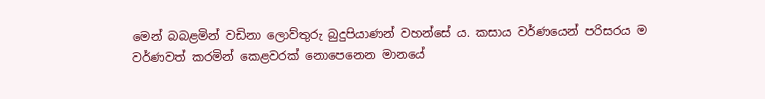මෙන් බබළමින් වඩිනා ලොව්තුරු බුදුපියාණන් වහන්සේ ය. කසාය වර්ණයෙන් පරිසරය ම වර්ණවත් කරමින් කෙළවරක් නොපෙනෙන මානයේ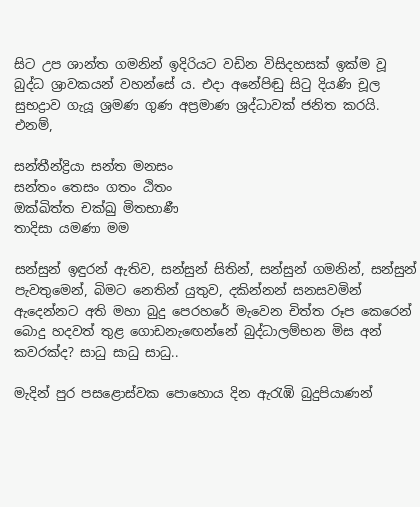සිට උප ශාන්ත ගමනින් ඉදිරියට වඩින විසිදහසක් ඉක්ම වූ බුද්ධ ශ්‍රාවකයන් වහන්සේ ය. එදා අනේපිඬු සිටු දියණි චූල සුභද්‍රාව ගැයූ ශ්‍රමණ ගුණ අප්‍රමාණ ශ්‍රද්ධාවක් ජනිත කරයි. එනම්,

සන්තීන්ද්‍රියා සන්ත මනසං
සන්තං තෙසං ගතං ඨිතං
ඔක්ඛිත්ත චක්ඛු මිතභාණී
තාදිසා යමණා මම

සන්සුන් ඉඳුරන් ඇතිව, සන්සුන් සිතින්, සන්සුන් ගමනින්, සන්සුන් පැවතුමෙන්, බිමට නෙතින් යුතුව, දකින්නන් සනසවමින් ඇදෙන්නට අති මහා බුදු පෙරහරේ මැවෙන චිත්ත රූප කෙරෙන් බොදු හදවත් තුළ ගොඩනැඟෙන්නේ බුද්ධාලම්භන මිස අන් කවරක්ද? සාධු සාධු සාධු..

මැදින් පුර පසළොස්වක පොහොය දින ඇරැඹි බුදුපියාණන්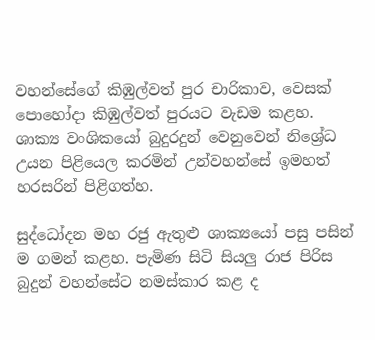වහන්සේගේ කිඹුල්වත් පුර චාරිකාව, වෙසක් පොහෝදා කිඹුල්වත් පුරයට වැඩම කළහ. ශාක්‍ය වංශිකයෝ බුදුරදුන් වෙනුවෙන් නිශ්‍රේධ උයන පිළියෙල කරමින් උන්වහන්සේ ඉමහත් හරසරින් පිළිගත්හ.

සුද්ධෝදන මහ රජු ඇතුළු ශාක්‍යයෝ පසු පසින් ම ගමන් කළහ. පැමිණ සිටි සියලු රාජ පිරිස බුදුන් වහන්සේට නමස්කාර කළ ද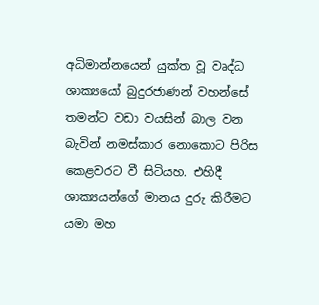අධිමාන්නයෙන් යුක්ත වූ වෘද්ධ ශාක්‍යයෝ බුදුරජාණන් වහන්සේ තමන්ට වඩා වයසින් බාල වන බැවින් නමස්කාර නොකොට පිරිස කෙළවරට වී සිටියහ. එහිදී ශාක්‍යයන්ගේ මානය දුරු කිරීමට යමා මහ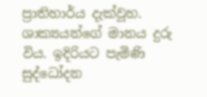ප්‍රාතිහාර්ය දැක්වූහ. ශාක්‍යයන්ගේ මානය දුරු විය. ඉදිරියට පැමිණි සුද්ධෝදන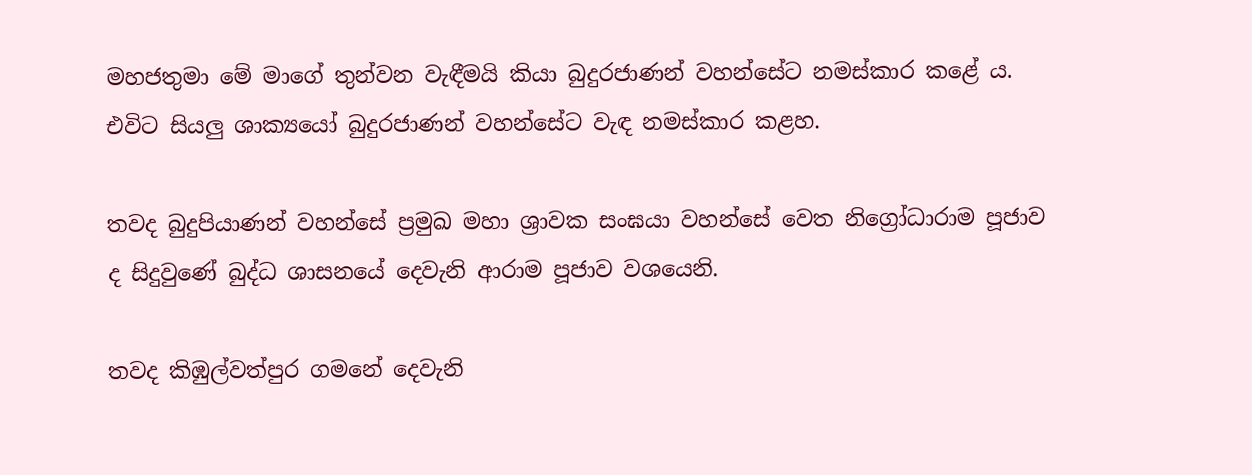මහජතුමා මේ මාගේ තුන්වන වැඳීමයි කියා බුදුරජාණන් වහන්සේට නමස්කාර කළේ ය. එවිට සියලු ශාක්‍යයෝ බුදුරජාණන් වහන්සේට වැඳ නමස්කාර කළහ.

තවද බුදුපියාණන් වහන්සේ ප්‍රමුඛ මහා ශ්‍රාවක සංඝයා වහන්සේ වෙත නිග්‍රෝධාරාම පූජාව ද සිදුවුණේ බුද්ධ ශාසනයේ දෙවැනි ආරාම පූජාව වශයෙනි.

තවද කිඹුල්වත්පුර ගමනේ දෙවැනි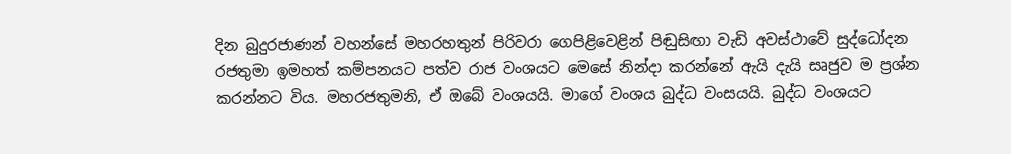දින බුදුරජාණන් වහන්සේ මහරහතුන් පිරිවරා ගෙපිළිවෙළින් පිඬුසිඟා වැඩි අවස්ථාවේ සුද්ධෝදන රජතුමා ඉමහත් කම්පනයට පත්ව රාජ වංශයට මෙසේ නින්දා කරන්නේ ඇයි දැයි සෘජුව ම ප්‍රශ්න කරන්නට විය. මහරජතුමනි, ඒ ඔබේ වංශයයි. මාගේ වංශය බුද්ධ වංසයයි. බුද්ධ වංශයට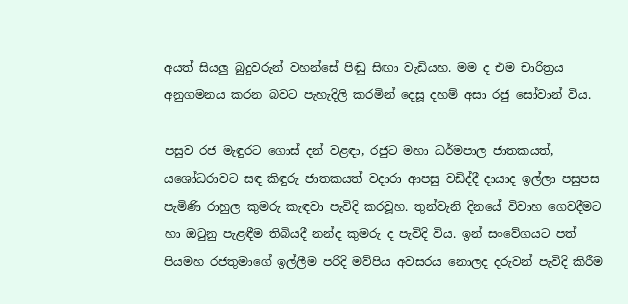අයත් සියලු බුදුවරුන් වහන්සේ පිඬු සිඟා වැඩියහ. මම ද එම චාරිත්‍රය අනුගමනය කරන බවට පැහැදිලි කරමින් දෙසූ දහම් අසා රජු සෝවාන් විය.

පසුව රජ මැඳුරට ගොස් දන් වළඳා, රජුට මහා ධර්මපාල ජාතකයත්, යශෝධරාවට සඳ කිඳුරු ජාතකයත් වදාරා ආපසු වඩිද්දී දායාද ඉල්ලා පසුපස පැමිණි රාහුල කුමරු කැඳවා පැවිදි කරවූහ. තුන්වැනි දිනයේ විවාහ ගෙවදීමට හා ඔටුනු පැළඳීම තිබියදී නන්ද කුමරු ද පැවිදි විය. ඉන් සංවේගයට පත් පියමහ රජතුමාගේ ඉල්ලීම පරිදි මව්පිය අවසරය නොලද දරුවන් පැවිදි කිරීම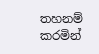තහනම් කරමින්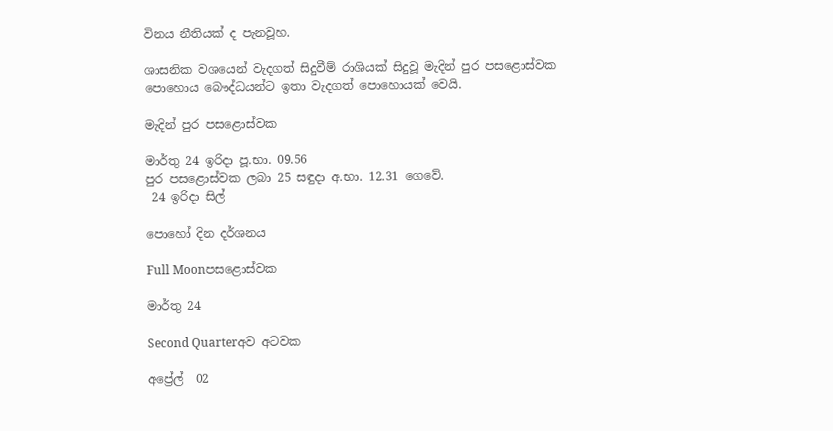විනය නීතියක් ද පැනවූහ.

ශාසනික වශයෙන් වැදගත් සිදුවීම් රාශියක් සිදුවූ මැදින් පුර පසළොස්වක පොහොය බෞද්ධයන්ට ඉතා වැදගත් පොහොයක් වෙයි.

මැදින් පුර පසළොස්වක

මාර්තු 24 ඉරිදා පූ.භා. 09.56
පුර පසළොස්වක ලබා 25 සඳුදා අ.භා. 12.31 ගෙවේ.
 24 ඉරිදා සිල්

පොහෝ දින දර්ශනය

Full Moonපසළොස්වක

මාර්තු 24

Second Quarterඅව අටවක

අප්‍රේල්  02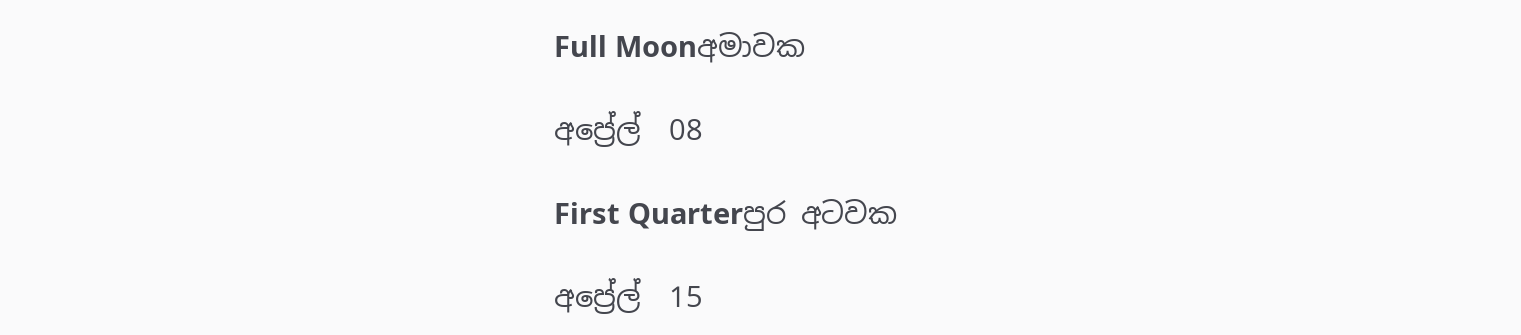Full Moonඅමාවක

අප්‍රේල්  08

First Quarterපුර අටවක

අප්‍රේල්  15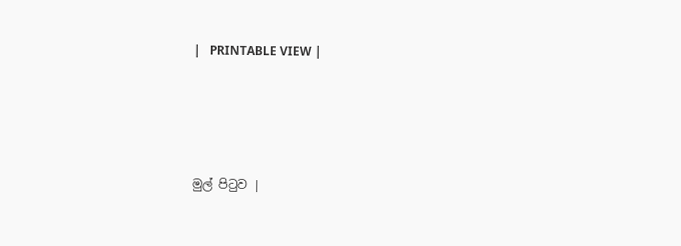|   PRINTABLE VIEW |




මුල් පිටුව |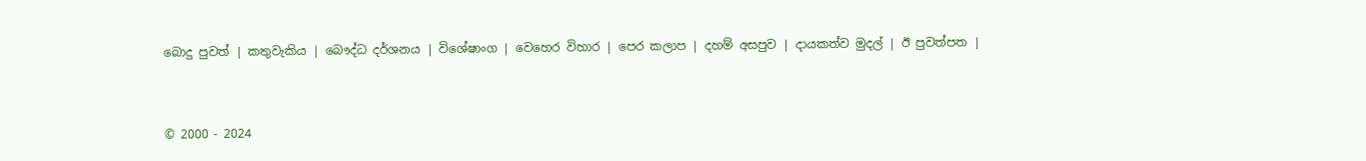බොදු පුවත් | කතුවැකිය | බෞද්ධ දර්ශනය | විශේෂාංග | වෙහෙර විහාර | පෙර කලාප | දහම් අසපුව | දායකත්ව මුදල් | ඊ පුවත්පත |



© 2000 - 2024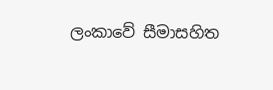ලංකාවේ සීමාසහිත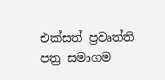එක්සත් ප්‍රවෘත්ති පත්‍ර සමාගම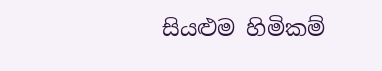සියළුම හිමිකම්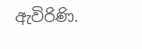ඇවිරිණි.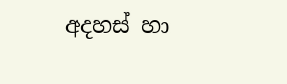අදහස් හා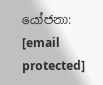යෝජනා: [email protected]